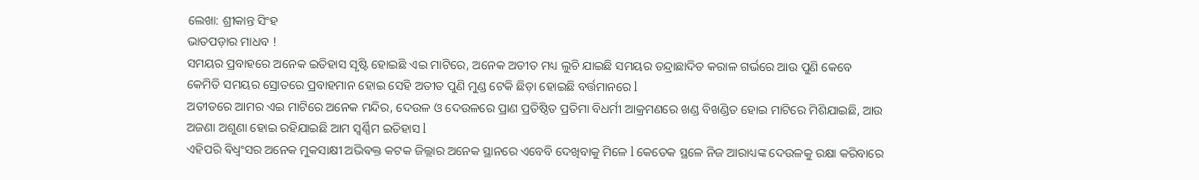ଲେଖା: ଶ୍ରୀକାନ୍ତ ସିଂହ
ଭାତପଡ଼ାର ମାଧବ !
ସମୟର ପ୍ରବାହରେ ଅନେକ ଇତିହାସ ସୃଷ୍ଟି ହୋଇଛି ଏଇ ମାଟିରେ, ଅନେକ ଅତୀତ ମଧ୍ୟ ଲୁଚି ଯାଇଛି ସମୟର ତନ୍ଦ୍ରାଛାଦିତ କରାଳ ଗର୍ଭରେ ଆଉ ପୁଣି କେବେ କେମିତି ସମୟର ସ୍ରୋତରେ ପ୍ରବାହମାନ ହୋଇ ସେହି ଅତୀତ ପୁଣି ମୁଣ୍ଡ ଟେକି ଛିଡ଼ା ହୋଇଛି ବର୍ତ୍ତମାନରେ l
ଅତୀତରେ ଆମର ଏଇ ମାଟିରେ ଅନେକ ମନ୍ଦିର, ଦେଉଳ ଓ ଦେଉଳରେ ପ୍ରାଣ ପ୍ରତିଷ୍ଠିତ ପ୍ରତିମା ବିଧର୍ମୀ ଆକ୍ରମଣରେ ଖଣ୍ଡ ବିଖଣ୍ଡିତ ହୋଇ ମାଟିରେ ମିଶିଯାଇଛି, ଆଉ ଅଜଣା ଅଶୁଣା ହୋଇ ରହିଯାଇଛି ଆମ ସ୍ୱର୍ଣ୍ଣିମ ଇତିହାସ l
ଏହିପରି ଵିଧ୍ଵଂସର ଅନେକ ମୁକସାକ୍ଷୀ ଅଭିଵକ୍ତ କଟକ ଜିଲ୍ଲାର ଅନେକ ସ୍ଥାନରେ ଏବେବି ଦେଖିବାକୁ ମିଳେ l କେତେକ ସ୍ଥଳେ ନିଜ ଆରାଧ୍ୟଙ୍କ ଦେଉଳକୁ ରକ୍ଷା କରିବାରେ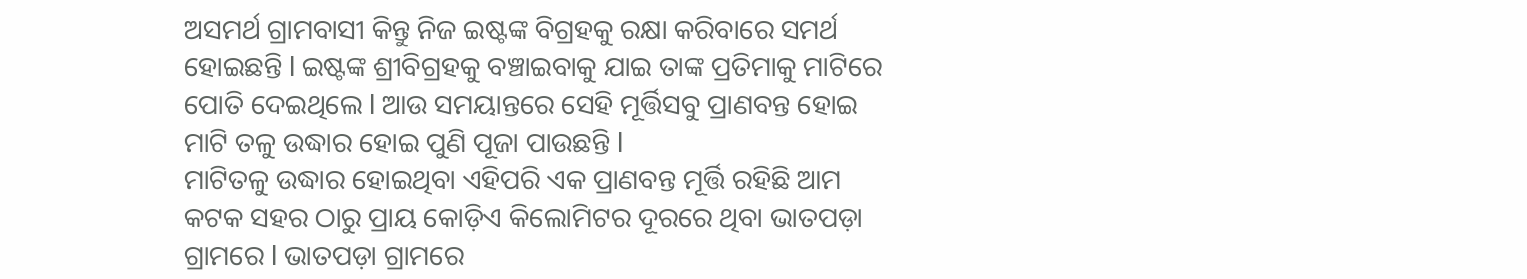ଅସମର୍ଥ ଗ୍ରାମବାସୀ କିନ୍ତୁ ନିଜ ଇଷ୍ଟଙ୍କ ବିଗ୍ରହକୁ ରକ୍ଷା କରିବାରେ ସମର୍ଥ ହୋଇଛନ୍ତି l ଇଷ୍ଟଙ୍କ ଶ୍ରୀବିଗ୍ରହକୁ ବଞ୍ଚାଇବାକୁ ଯାଇ ତାଙ୍କ ପ୍ରତିମାକୁ ମାଟିରେ ପୋତି ଦେଇଥିଲେ l ଆଉ ସମୟାନ୍ତରେ ସେହି ମୂର୍ତ୍ତିସବୁ ପ୍ରାଣବନ୍ତ ହୋଇ ମାଟି ତଳୁ ଉଦ୍ଧାର ହୋଇ ପୁଣି ପୂଜା ପାଉଛନ୍ତି l
ମାଟିତଳୁ ଉଦ୍ଧାର ହୋଇଥିବା ଏହିପରି ଏକ ପ୍ରାଣବନ୍ତ ମୂର୍ତ୍ତି ରହିଛି ଆମ କଟକ ସହର ଠାରୁ ପ୍ରାୟ କୋଡ଼ିଏ କିଲୋମିଟର ଦୂରରେ ଥିବା ଭାତପଡ଼ା ଗ୍ରାମରେ l ଭାତପଡ଼ା ଗ୍ରାମରେ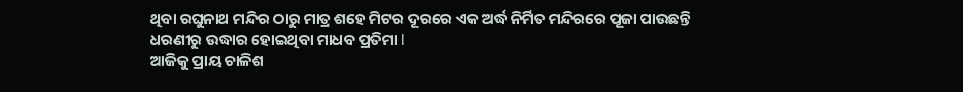ଥିବା ରଘୁନାଥ ମନ୍ଦିର ଠାରୁ ମାତ୍ର ଶହେ ମିଟର ଦୂରରେ ଏକ ଅର୍ଦ୍ଧ ନିର୍ମିତ ମନ୍ଦିରରେ ପୂଜା ପାଉଛନ୍ତି ଧରଣୀରୁ ଉଦ୍ଧାର ହୋଇଥିବା ମାଧବ ପ୍ରତିମା l
ଆଜିକୁ ପ୍ରାୟ ଚାଳିଶ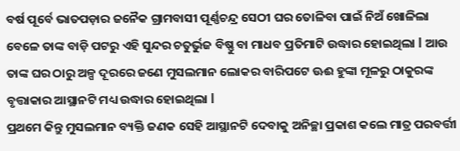ବର୍ଷ ପୂର୍ବେ ଭାତପଡ଼ାର ଜନୈକ ଗ୍ରାମବାସୀ ପୂର୍ଣ୍ଣଚନ୍ଦ୍ର ସେଠୀ ଘର ତୋଳିବା ପାଇଁ ନିଅଁ ଖୋଳିଲା ବେଳେ ତାଙ୍କ ବାଡ଼ି ପଟରୁ ଏହି ସୁନ୍ଦର ଚତୁର୍ଭୁଜ ବିଷ୍ଣୁ ବା ମାଧବ ପ୍ରତିମାଟି ଉଦ୍ଧାର ହୋଇଥିଲା l ଆଉ ତାଙ୍କ ଘର ଠାରୁ ଅଳ୍ପ ଦୂରରେ ଜଣେ ମୁସଲମାନ ଲୋକର ବାରିପଟେ ଊଈ ହୁଙ୍କା ମୂଳରୁ ଠାକୁରଙ୍କ ବୃତ୍ତାକାର ଆସ୍ଥାନଟି ମଧ୍ୟ ଉଦ୍ଧାର ହୋଇଥିଲା l
ପ୍ରଥମେ କିନ୍ତୁ ମୁସଲମାନ ବ୍ୟକ୍ତି ଜଣକ ସେହି ଆସ୍ଥାନଟି ଦେବାକୁ ଅନିଚ୍ଛା ପ୍ରକାଶ କଲେ ମାତ୍ର ପରବର୍ତ୍ତୀ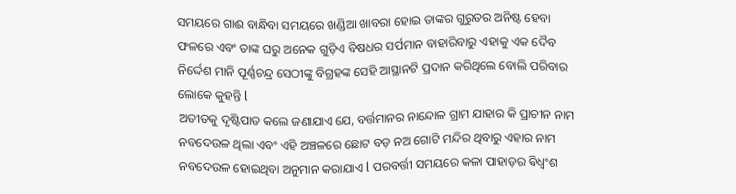ସମୟରେ ଗାଈ ବାନ୍ଧିବା ସମୟରେ ଖଣ୍ଡିଆ ଖାବରା ହୋଇ ତାଙ୍କର ଗୁରୁତର ଅନିଷ୍ଟ ହେବା ଫଳରେ ଏବଂ ତାଙ୍କ ଘରୁ ଅନେକ ଗୁଡ଼ିଏ ବିଷଧର ସର୍ପମାନ ବାହାରିବାରୁ ଏହାକୁ ଏକ ଦୈବ ନିର୍ଦ୍ଦେଶ ମାନି ପୂର୍ଣ୍ଣଚନ୍ଦ୍ର ସେଠୀଙ୍କୁ ବିଗ୍ରହଙ୍କ ସେହି ଆସ୍ଥାନଟି ପ୍ରଦାନ କରିଥିଲେ ବୋଲି ପରିବାର ଲୋକେ କୁହନ୍ତି l
ଅତୀତକୁ ଦୃଷ୍ଟିପାତ କଲେ ଜଣାଯାଏ ଯେ, ବର୍ତ୍ତମାନର ନାନ୍ଦୋଳ ଗ୍ରାମ ଯାହାର କି ପ୍ରାଚୀନ ନାମ ନବଦେଉଳ ଥିଲା ଏବଂ ଏହି ଅଞ୍ଚଳରେ ଛୋଟ ବଡ଼ ନଅ ଗୋଟି ମନ୍ଦିର ଥିବାରୁ ଏହାର ନାମ ନବଦେଉଳ ହୋଇଥିବା ଅନୁମାନ କରାଯାଏ l ପରବର୍ତ୍ତୀ ସମୟରେ କଳା ପାହାଡ଼ର ଵିଧ୍ଵଂଶ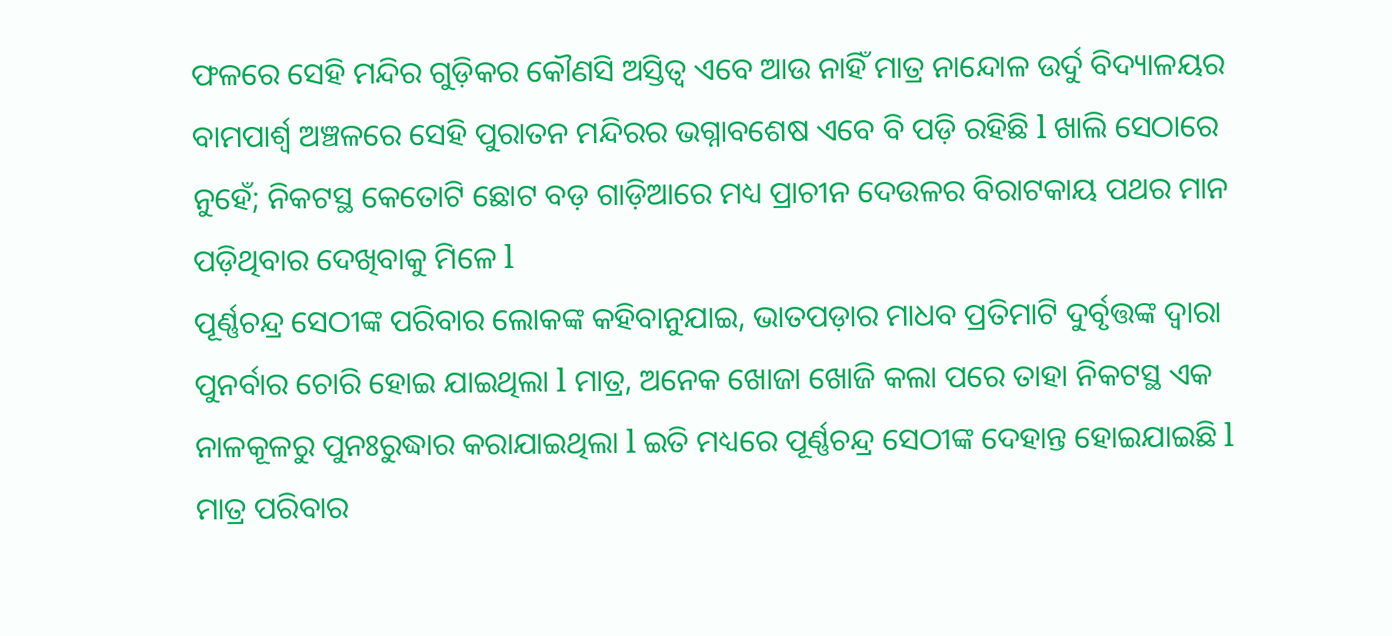ଫଳରେ ସେହି ମନ୍ଦିର ଗୁଡ଼ିକର କୌଣସି ଅସ୍ତିତ୍ୱ ଏବେ ଆଉ ନାହିଁ ମାତ୍ର ନାନ୍ଦୋଳ ଉର୍ଦୁ ବିଦ୍ୟାଳୟର ବାମପାର୍ଶ୍ଵ ଅଞ୍ଚଳରେ ସେହି ପୁରାତନ ମନ୍ଦିରର ଭଗ୍ନାବଶେଷ ଏବେ ବି ପଡ଼ି ରହିଛି l ଖାଲି ସେଠାରେ ନୁହେଁ; ନିକଟସ୍ଥ କେତୋଟି ଛୋଟ ବଡ଼ ଗାଡ଼ିଆରେ ମଧ୍ୟ ପ୍ରାଚୀନ ଦେଉଳର ବିରାଟକାୟ ପଥର ମାନ ପଡ଼ିଥିବାର ଦେଖିବାକୁ ମିଳେ l
ପୂର୍ଣ୍ଣଚନ୍ଦ୍ର ସେଠୀଙ୍କ ପରିବାର ଲୋକଙ୍କ କହିବାନୁଯାଇ, ଭାତପଡ଼ାର ମାଧବ ପ୍ରତିମାଟି ଦୁର୍ବୃତ୍ତଙ୍କ ଦ୍ୱାରା ପୁନର୍ବାର ଚୋରି ହୋଇ ଯାଇଥିଲା l ମାତ୍ର, ଅନେକ ଖୋଜା ଖୋଜି କଲା ପରେ ତାହା ନିକଟସ୍ଥ ଏକ ନାଳକୂଳରୁ ପୁନଃରୁଦ୍ଧାର କରାଯାଇଥିଲା l ଇତି ମଧ୍ୟରେ ପୂର୍ଣ୍ଣଚନ୍ଦ୍ର ସେଠୀଙ୍କ ଦେହାନ୍ତ ହୋଇଯାଇଛି l ମାତ୍ର ପରିବାର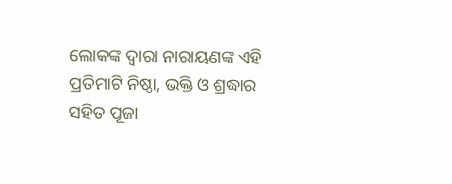ଲୋକଙ୍କ ଦ୍ୱାରା ନାରାୟଣଙ୍କ ଏହି ପ୍ରତିମାଟି ନିଷ୍ଠା, ଭକ୍ତି ଓ ଶ୍ରଦ୍ଧାର ସହିତ ପୂଜା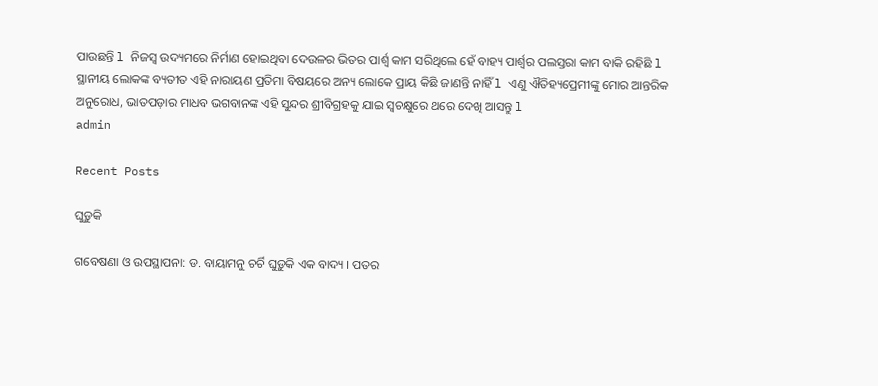ପାଉଛନ୍ତି l ନିଜସ୍ୱ ଉଦ୍ୟମରେ ନିର୍ମାଣ ହୋଇଥିବା ଦେଉଳର ଭିତର ପାର୍ଶ୍ଵ କାମ ସରିଥିଲେ ହେଁ ବାହ୍ୟ ପାର୍ଶ୍ଵର ପଲସ୍ତରା କାମ ବାକି ରହିଛି l
ସ୍ଥାନୀୟ ଲୋକଙ୍କ ବ୍ୟତୀତ ଏହି ନାରାୟଣ ପ୍ରତିମା ବିଷୟରେ ଅନ୍ୟ ଲୋକେ ପ୍ରାୟ କିଛି ଜାଣନ୍ତି ନାହିଁ l ଏଣୁ ଐତିହ୍ୟପ୍ରେମୀଙ୍କୁ ମୋର ଆନ୍ତରିକ ଅନୁରୋଧ, ଭାତପଡ଼ାର ମାଧବ ଭଗବାନଙ୍କ ଏହି ସୁନ୍ଦର ଶ୍ରୀବିଗ୍ରହକୁ ଯାଇ ସ୍ଵଚକ୍ଷୁରେ ଥରେ ଦେଖି ଆସନ୍ତୁ l
admin

Recent Posts

ଘୁଡ଼ୁକି

ଗବେଷଣା ଓ ଉପସ୍ଥାପନା: ଡ. ବାୟାମନୁ ଚର୍ଚି ଘୁଡ଼ୁକି ଏକ ବାଦ୍ୟ । ପତର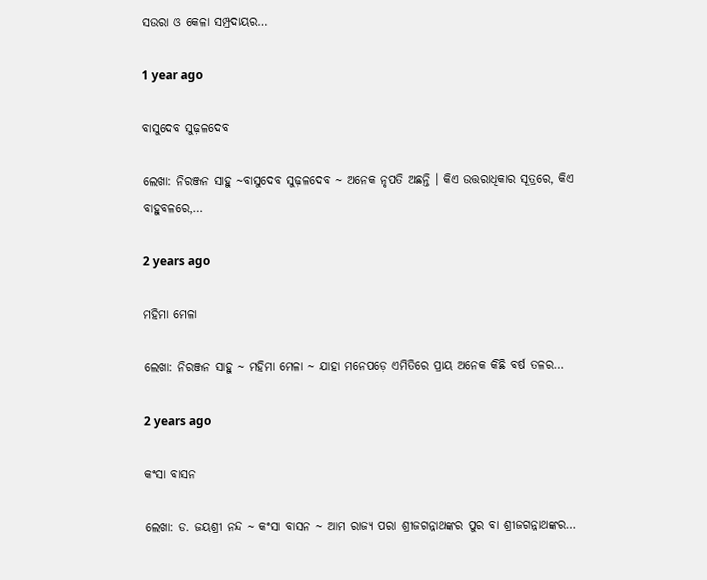ସଉରା ଓ କେଳା ସମ୍ପ୍ରଦାୟର…

1 year ago

ବାସୁଦେବ ସୁଢ଼ଳଦେବ

ଲେଖା: ନିରଞ୍ଜନ ସାହୁ ~ବାସୁଦେବ ସୁଢ଼ଳଦେବ ~ ଅନେକ ନୃପତି ଅଛନ୍ତି । କିଏ ଉତ୍ତରାଧିକାର ସୂତ୍ରରେ, କିଏ ବାହୁବଳରେ,…

2 years ago

ମହିମା ମେଳା

ଲେଖା: ନିରଞ୍ଜନ ସାହୁ ~ ମହିମା ମେଳା ~ ଯାହା ମନେପଡ଼େ ଏମିତିରେ ପ୍ରାୟ ଅନେକ କିଛି ବର୍ଷ ତଳର…

2 years ago

କଂସା ବାସନ

ଲେଖା: ଡ. ଜୟଶ୍ରୀ ନନ୍ଦ ~ କଂସା ବାସନ ~ ଆମ ରାଜ୍ୟ ପରା ଶ୍ରୀଜଗନ୍ନାଥଙ୍କର ପୁର ବା ଶ୍ରୀଜଗନ୍ନାଥଙ୍କର…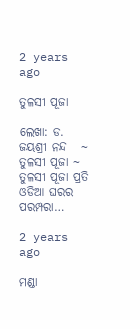2 years ago

ତୁଳସୀ ପୂଜା

ଲେଖା: ଡ. ଜୟଶ୍ରୀ ନନ୍ଦ   ~ ତୁଳସୀ ପୂଜା ~ ତୁଳସୀ ପୂଜା ପ୍ରତି ଓଡିଆ ଘରର ପରମ୍ପରା…

2 years ago

ମଣ୍ଡା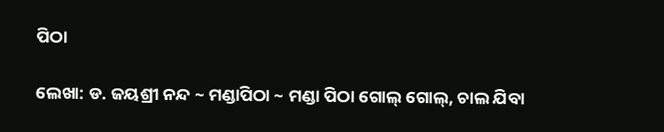ପିଠା

ଲେଖା: ଡ. ଜୟଶ୍ରୀ ନନ୍ଦ ~ ମଣ୍ଡାପିଠା ~ ମଣ୍ଡା ପିଠା ଗୋଲ୍ ଗୋଲ୍, ଚାଲ ଯିବା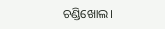ଚଣ୍ଡିଖୋଲ।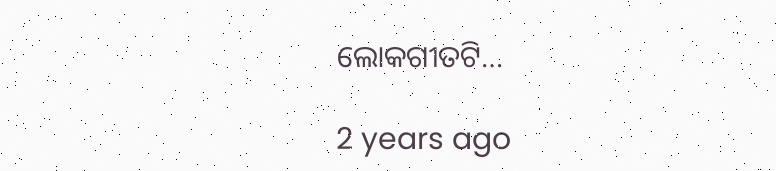ଲୋକଗୀତଟି…

2 years ago